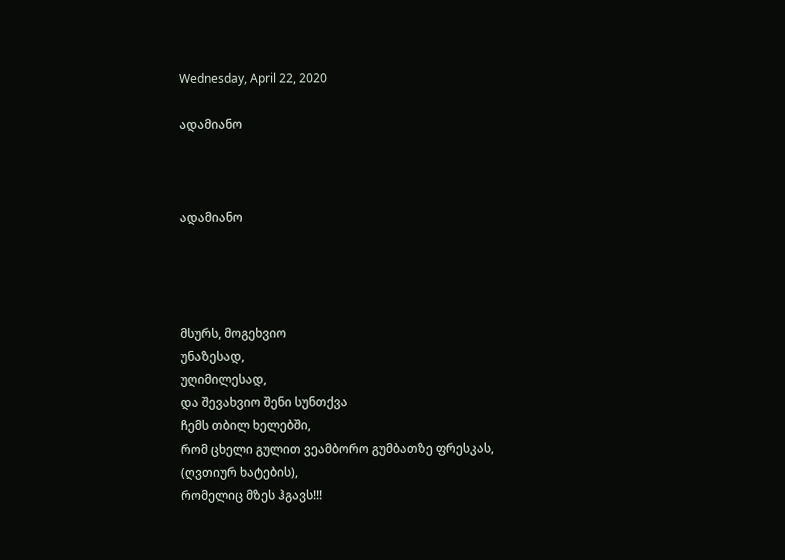Wednesday, April 22, 2020

ადამიანო



ადამიანო




მსურს, მოგეხვიო
უნაზესად,
უღიმილესად,
და შევახვიო შენი სუნთქვა
ჩემს თბილ ხელებში,
რომ ცხელი გულით ვეამბორო გუმბათზე ფრესკას,
(ღვთიურ ხატების),
რომელიც მზეს ჰგავს!!!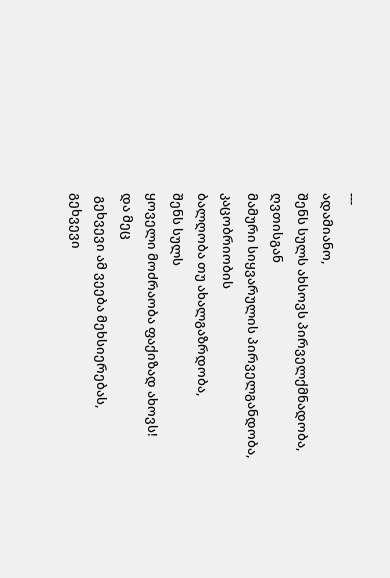---
ადამიანო,
შენს სულს ახსოვს პირველქმნადობა,
ღვთისგან
მამური სიყვარულის პირველგანდობა,
კაცობრიობის
ბალღობა თუ ახალგაზრდობა,
შენს სულს
ყოველი მოძრაობა ფაქიზად ახოვს!
და მეც
 გეხვევი ამ ვეება მეხსიერებას,
გეხვევი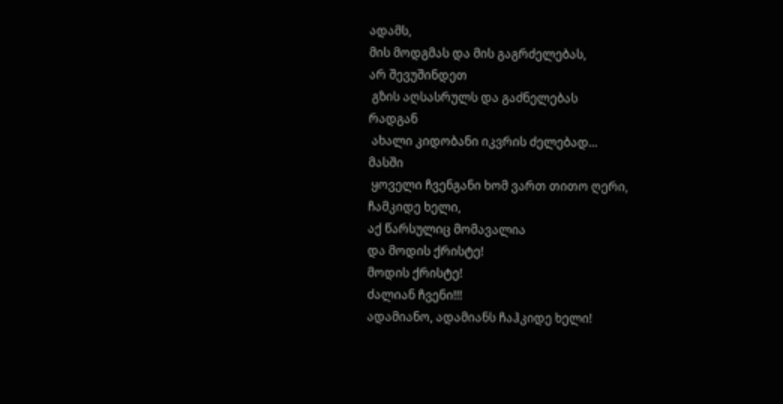ადამს,
მის მოდგმას და მის გაგრძელებას,
არ შევუშინდეთ
 გზის აღსასრულს და გაძნელებას
რადგან
 ახალი კიდობანი იკვრის ძელებად...
მასში
 ყოველი ჩვენგანი ხომ ვართ თითო ღერი,
ჩამკიდე ხელი,
აქ წარსულიც მომავალია
და მოდის ქრისტე!
მოდის ქრისტე!
ძალიან ჩვენი!!!
ადამიანო, ადამიანს ჩაჰკიდე ხელი!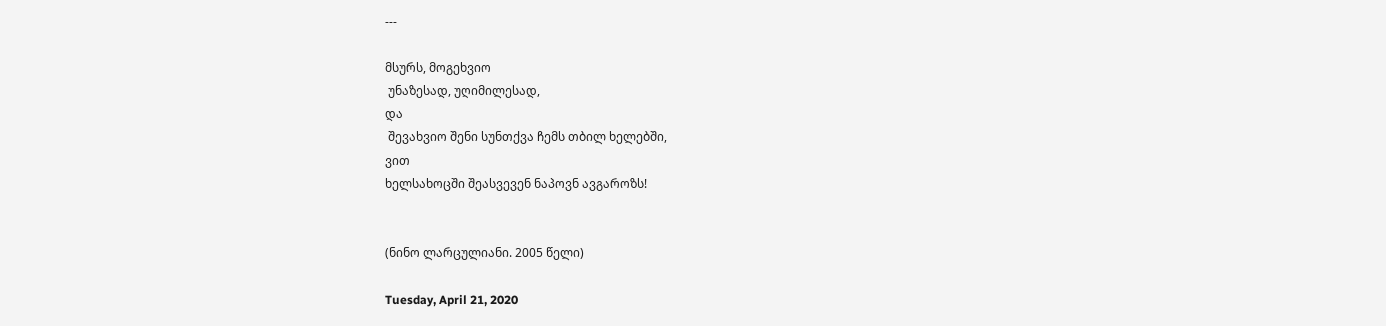---

მსურს, მოგეხვიო
 უნაზესად, უღიმილესად,
და
 შევახვიო შენი სუნთქვა ჩემს თბილ ხელებში,
ვით
ხელსახოცში შეასვევენ ნაპოვნ ავგაროზს!


(ნინო ლარცულიანი. 2005 წელი)

Tuesday, April 21, 2020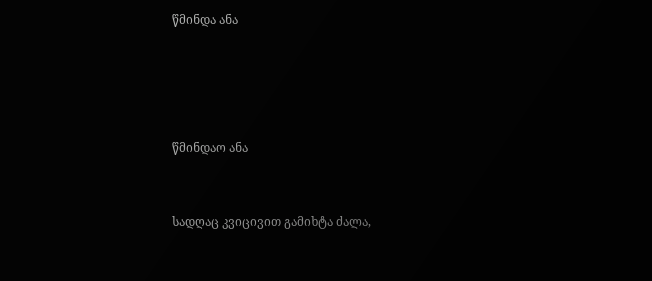წმინდა ანა






წმინდაო ანა



სადღაც კვიცივით გამიხტა ძალა,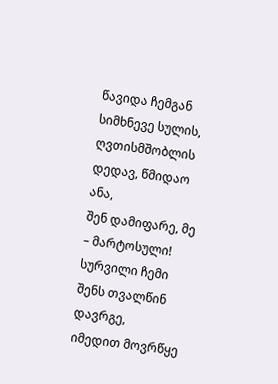წავიდა ჩემგან სიმხნევე სულის,
ღვთისმშობლის დედავ, წმიდაო ანა,
შენ დამიფარე, მე – მარტოსული!
სურვილი ჩემი შენს თვალწინ დავრგე,
იმედით მოვრწყე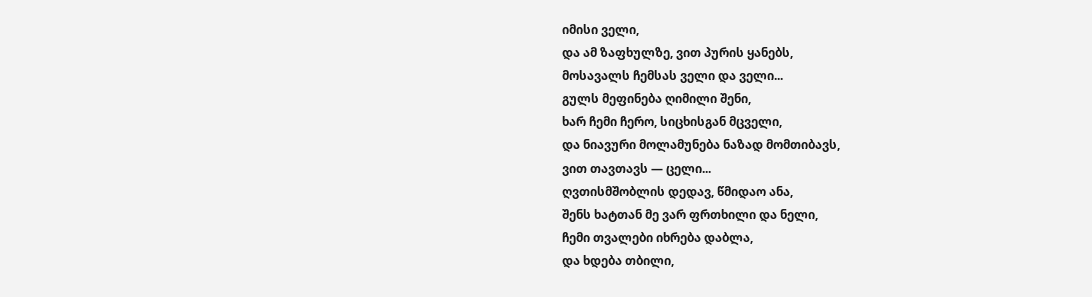იმისი ველი,
და ამ ზაფხულზე, ვით პურის ყანებს,
მოსავალს ჩემსას ველი და ველი...
გულს მეფინება ღიმილი შენი,
ხარ ჩემი ჩერო, სიცხისგან მცველი,
და ნიავური მოლამუნება ნაზად მომთიბავს,
ვით თავთავს — ცელი...
ღვთისმშობლის დედავ, წმიდაო ანა,
შენს ხატთან მე ვარ ფრთხილი და ნელი,
ჩემი თვალები იხრება დაბლა,
და ხდება თბილი,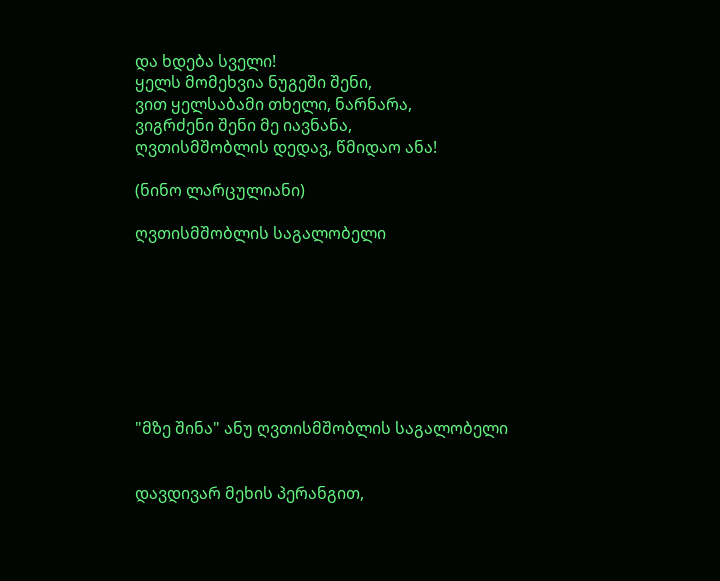და ხდება სველი!
ყელს მომეხვია ნუგეში შენი,
ვით ყელსაბამი თხელი, ნარნარა,
ვიგრძენი შენი მე იავნანა,
ღვთისმშობლის დედავ, წმიდაო ანა!

(ნინო ლარცულიანი)

ღვთისმშობლის საგალობელი








"მზე შინა" ანუ ღვთისმშობლის საგალობელი


დავდივარ მეხის პერანგით,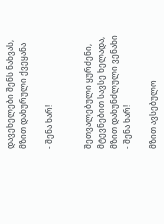დავეხელები შენს ნახვას,
მზით დახურული ქვეყანა

- შენა ხარ!


შეთვალებული ყურძენი,
მტევნებით სავსე ხელადა,
მზით დახუნძლული ვენახი
- შენა ხარ!

მზით ავსებულო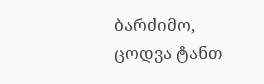ბარძიმო,
ცოდვა ტანთ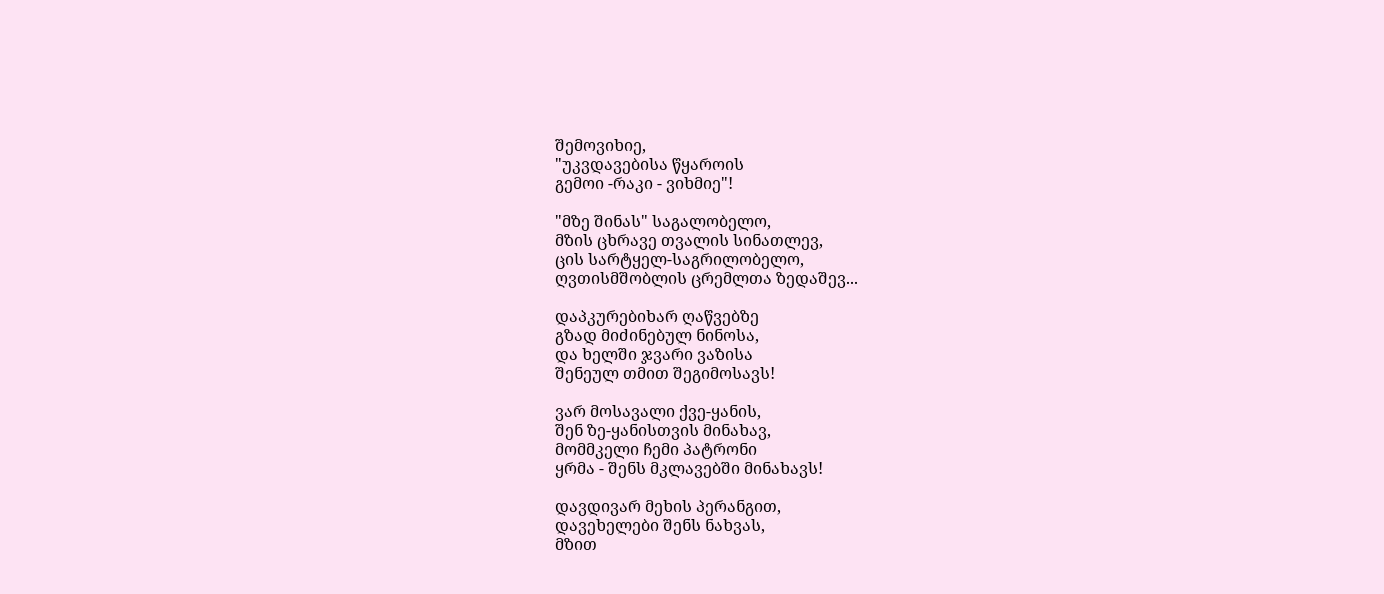შემოვიხიე,
"უკვდავებისა წყაროის
გემოი -რაკი - ვიხმიე"!

"მზე შინას" საგალობელო,
მზის ცხრავე თვალის სინათლევ,
ცის სარტყელ-საგრილობელო,
ღვთისმშობლის ცრემლთა ზედაშევ...

დაპკურებიხარ ღაწვებზე
გზად მიძინებულ ნინოსა,
და ხელში ჯვარი ვაზისა
შენეულ თმით შეგიმოსავს!

ვარ მოსავალი ქვე-ყანის,
შენ ზე-ყანისთვის მინახავ,
მომმკელი ჩემი პატრონი
ყრმა - შენს მკლავებში მინახავს!

დავდივარ მეხის პერანგით,
დავეხელები შენს ნახვას,
მზით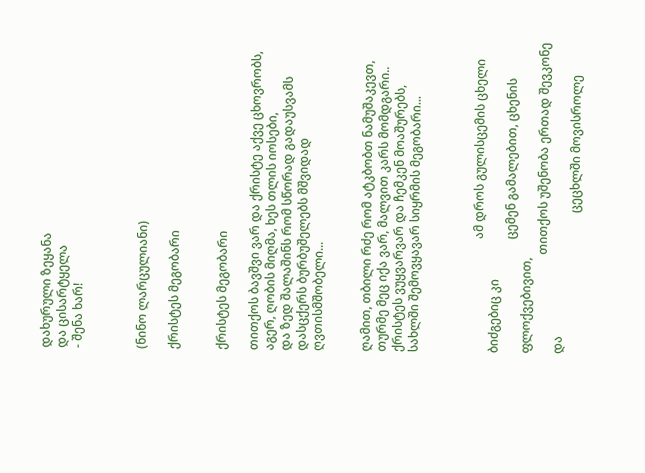დახურული ზეყანა
და ცისარტყელა
- შენა ხარ!



(ნინო ლარცულიანი)

ქრისტეს მეგობარი


ქრისტეს მეგობარი

თითქოს ბავშვი ვარ და ქრისტე აქვე ცხოვრობს,
აგერ, ღობის მიღმა, ხეს თლის იოსები,
და ზედ შალაშინს რომ სწორად გადაუსვამს
დასცქერს ბურბუშელებს მშვიდად ღვთისმშობელი...


ღამით, თბილი რძე რომ ატკბობთ ნამუშაკევთ,
თურმე მეც იქა ვარ, მალვით კარს მომდგარი..
ქრისტეს ვუყვარვარ და ჩემკენ მოაშურებს,
სახლში შემოვყავარ სიყრმის მეგობარი...



                                      ამ დროს გულისცემის ცხელი ბიძგებიც კი
                                      ცემენ გამალებით, ცხენის ფლოქვებივით,
                                 თითქოს უშენობა ერთად შევკონე და
                                               ცეცხლში მოვისროლე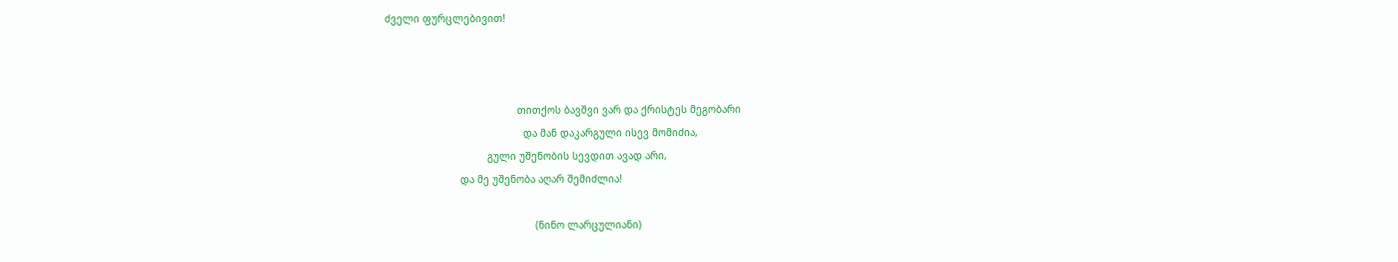ძველი ფურცლებივით!



                                            თითქოს ბავშვი ვარ და ქრისტეს მეგობარი
                                              და მან დაკარგული ისევ მომიძია,
                                  გული უშენობის სევდით ავად არი,
                         და მე უშენობა აღარ შემიძლია!

                                                  (ნინო ლარცულიანი)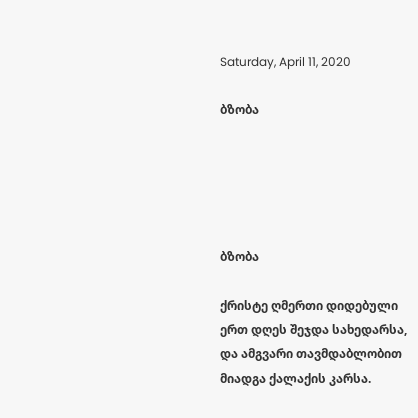Saturday, April 11, 2020

ბზობა





ბზობა

ქრისტე ღმერთი დიდებული
ერთ დღეს შეჯდა სახედარსა,
და ამგვარი თავმდაბლობით
მიადგა ქალაქის კარსა.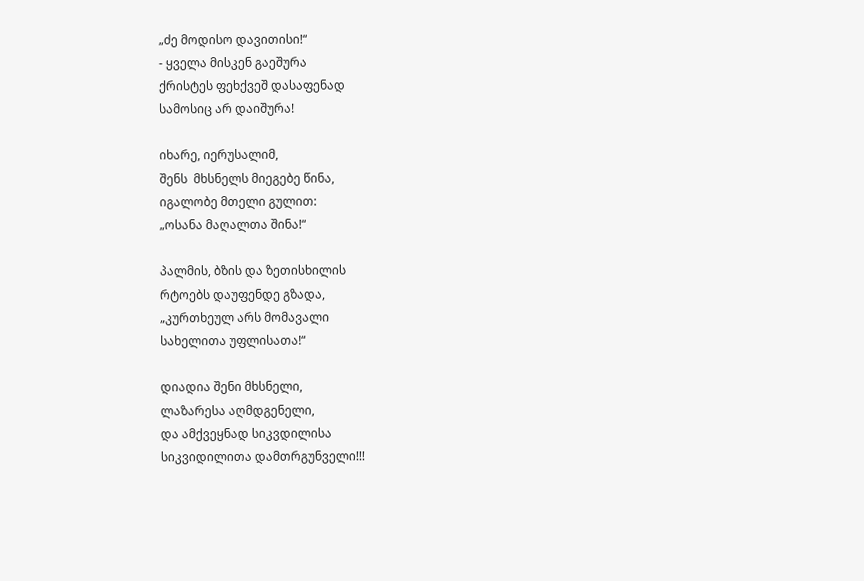„ძე მოდისო დავითისი!“
- ყველა მისკენ გაეშურა
ქრისტეს ფეხქვეშ დასაფენად
სამოსიც არ დაიშურა!

იხარე, იერუსალიმ,
შენს  მხსნელს მიეგებე წინა,
იგალობე მთელი გულით:
„ოსანა მაღალთა შინა!“

პალმის, ბზის და ზეთისხილის
რტოებს დაუფენდე გზადა,
„კურთხეულ არს მომავალი
სახელითა უფლისათა!“

დიადია შენი მხსნელი,
ლაზარესა აღმდგენელი,
და ამქვეყნად სიკვდილისა
სიკვიდილითა დამთრგუნველი!!!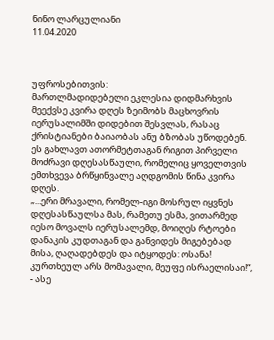ნინო ლარცულიანი
11.04.2020



უფროსებითვის:
მართლმადიდებელი ეკლესია დიდმარხვის მეექვსე კვირა დღეს ზეიმობს მაცხოვრის იერუსალიმში დიდებით შესვლას, რასაც ქრისტიანები ბაიაობას ანუ ბზობას უწოდებენ. ეს გახლავთ ათორმეტთაგან რიგით პირველი მოძრავი დღესასწაული, რომელიც ყოველთვის ემთხვევა ბრწყინვალე აღდგომის წინა კვირა დღეს.
„...ერი მრავალი, რომელ-იგი მოსრულ იყვნეს დღესასწაულსა მას, რამეთუ ესმა, ვითარმედ იესო მოვალს იერუსალემდ, მოიღეს რტოები დანაკის კუდთაგან და განვიდეს მიგებებად მისა, ღაღადებდეს და იტყოდეს: ოსანა! კურთხეულ არს მომავალი, მეუფე ისრაელისაი!“, - ასე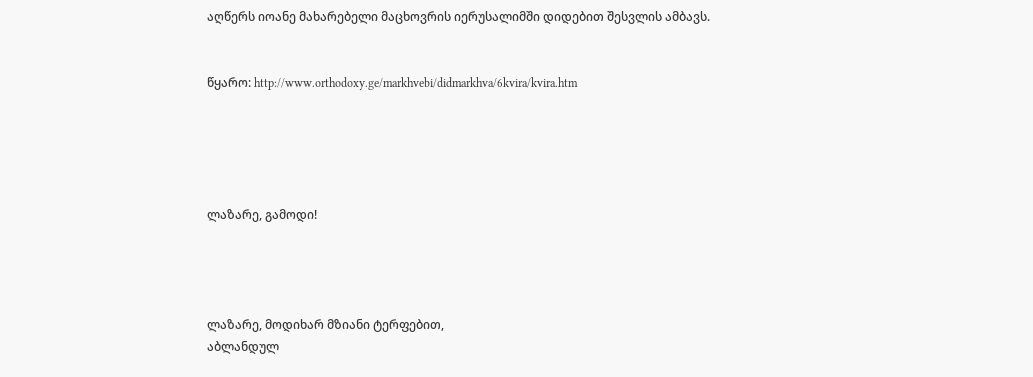აღწერს იოანე მახარებელი მაცხოვრის იერუსალიმში დიდებით შესვლის ამბავს.


წყარო: http://www.orthodoxy.ge/markhvebi/didmarkhva/6kvira/kvira.htm





ლაზარე, გამოდი!




ლაზარე, მოდიხარ მზიანი ტერფებით,
აბლანდულ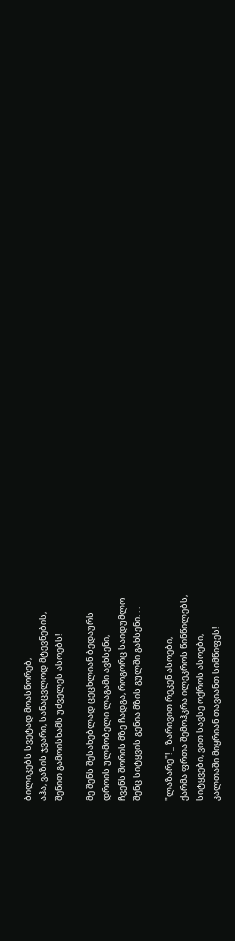ბილიკებს სვეტად მოასწორებ,
აჰა, ვაზის ჯვარი, სანაცვლოდ მტევნების,
შენით გამოისხამს უძველეს ასოებს!

მე შენს შესახებლად ცეცხლიან ბედაურს
დროის ულმობელი ლაგამი ავხსენი,
ჩვენს შორის მზე ჩადგა, როგორც საიდუმლო
შენც სიტყვის გენია მზის გულში გახსენი. . .

"ლაზარე"! _ ზარივით რეკენ ასოები,
ქარმა ფრთა შემოჰკრა ილეკროს წინწილებს,
სიტყვები, ვით სავსე ოქროს ასოები,
კალთაში მიყრიან თავიანთ სიმწიფეს!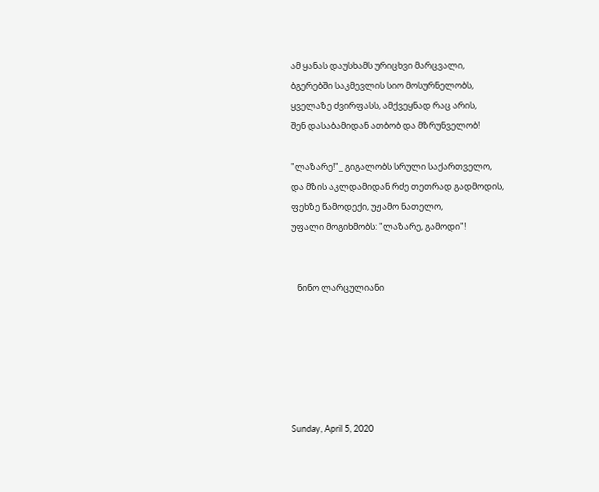ამ ყანას დაუსხამს ურიცხვი მარცვალი,
ბგერებში საკმევლის სიო მოსურნელობს,
ყველაზე ძვირფასს, ამქვეყნად რაც არის,
შენ დასაბამიდან ათბობ და მზრუნველობ!

"ლაზარე!"_ გიგალობს სრული საქართველო,
და მზის აკლდამიდან რძე თეთრად გადმოდის,
ფეხზე წამოდექი, უჟამო ნათელო,
უფალი მოგიხმობს: "ლაზარე, გამოდი"!


   ნინო ლარცულიანი






Sunday, April 5, 2020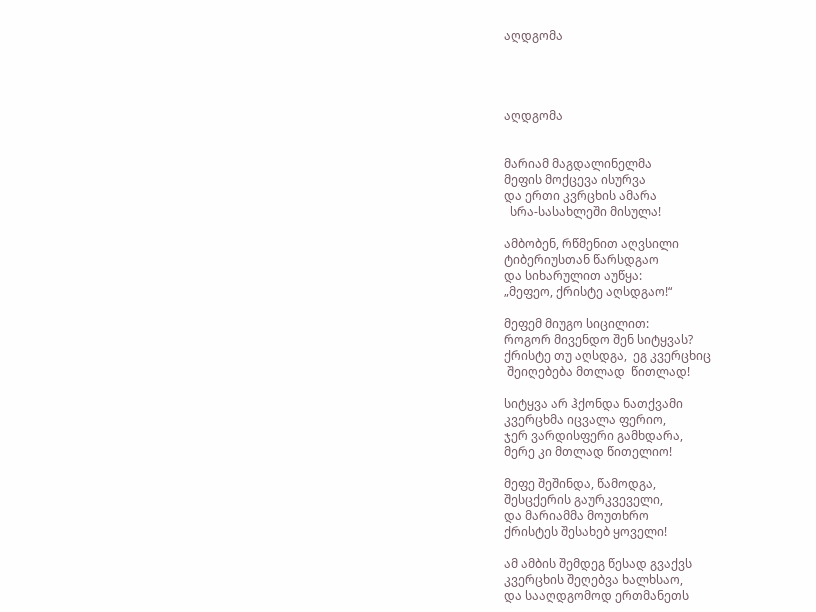აღდგომა




აღდგომა


მარიამ მაგდალინელმა
მეფის მოქცევა ისურვა
და ერთი კვრცხის ამარა
  სრა-სასახლეში მისულა!

ამბობენ, რწმენით აღვსილი
ტიბერიუსთან წარსდგაო
და სიხარულით აუწყა:
„მეფეო, ქრისტე აღსდგაო!“

მეფემ მიუგო სიცილით:
როგორ მივენდო შენ სიტყვას?
ქრისტე თუ აღსდგა,  ეგ კვერცხიც
 შეიღებება მთლად  წითლად!

სიტყვა არ ჰქონდა ნათქვამი
კვერცხმა იცვალა ფერიო,
ჯერ ვარდისფერი გამხდარა,
მერე კი მთლად წითელიო!

მეფე შეშინდა, წამოდგა,
შესცქერის გაურკვეველი,
და მარიამმა მოუთხრო
ქრისტეს შესახებ ყოველი!

ამ ამბის შემდეგ წესად გვაქვს
კვერცხის შეღებვა ხალხსაო,
და სააღდგომოდ ერთმანეთს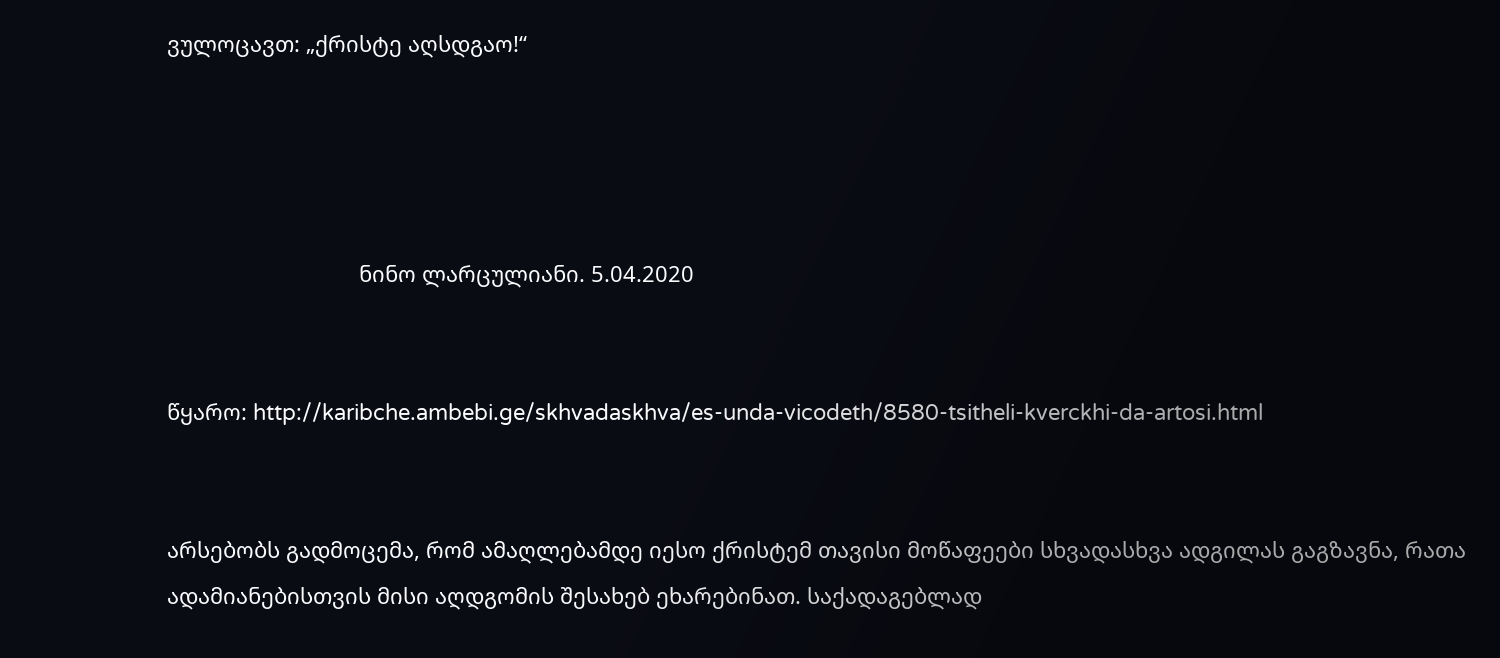ვულოცავთ: „ქრისტე აღსდგაო!“




                                ნინო ლარცულიანი. 5.04.2020


წყარო: http://karibche.ambebi.ge/skhvadaskhva/es-unda-vicodeth/8580-tsitheli-kverckhi-da-artosi.html


არსებობს გადმოცემა, რომ ამაღლებამდე იესო ქრისტემ თავისი მოწაფეები სხვადასხვა ადგილას გაგზავნა, რათა ადამიანებისთვის მისი აღდგომის შესახებ ეხარებინათ. საქადაგებლად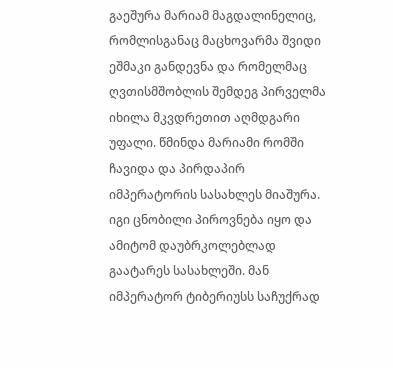გაეშურა მარიამ მაგდალინელიც, რომლისგანაც მაცხოვარმა შვიდი ეშმაკი განდევნა და რომელმაც ღვთისმშობლის შემდეგ პირველმა იხილა მკვდრეთით აღმდგარი უფალი. წმინდა მარიამი რომში ჩავიდა და პირდაპირ იმპერატორის სასახლეს მიაშურა. იგი ცნობილი პიროვნება იყო და ამიტომ დაუბრკოლებლად გაატარეს სასახლეში. მან იმპერატორ ტიბერიუსს საჩუქრად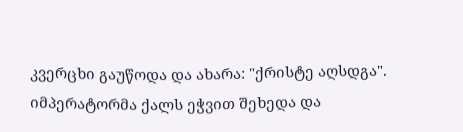კვერცხი გაუწოდა და ახარა: "ქრისტე აღსდგა". იმპერატორმა ქალს ეჭვით შეხედა და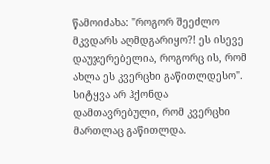წამოიძახა: "როგორ შეეძლო მკვდარს აღმდგარიყო?! ეს ისევე დაუჯერებელია, როგორც ის, რომ ახლა ეს კვერცხი გაწითლდესო". სიტყვა არ ჰქონდა დამთავრებული, რომ კვერცხი მართლაც გაწითლდა.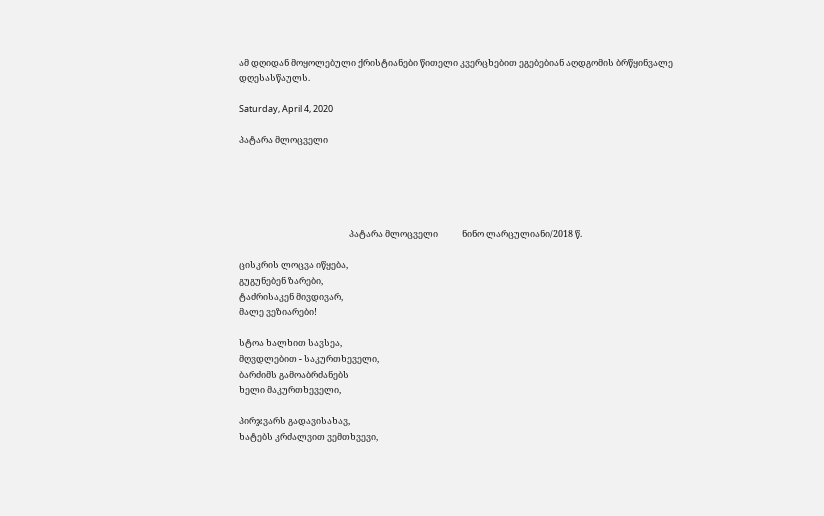ამ დღიდან მოყოლებული ქრისტიანები წითელი კვერცხებით ეგებებიან აღდგომის ბრწყინვალე დღესასწაულს.

Saturday, April 4, 2020

პატარა მლოცველი





                                                       პატარა მლოცველი            ნინო ლარცულიანი/2018 წ.

ცისკრის ლოცვა იწყება,
გუგუნებენ ზარები,
ტაძრისაკენ მივდივარ,
მალე ვეზიარები!

სტოა ხალხით სავსეა,
მღვდლებით - საკურთხეველი,
ბარძიმს გამოაბრძანებს
ხელი მაკურთხეველი,

პირჯვარს გადავისახავ,
ხატებს კრძალვით ვემთხვევი,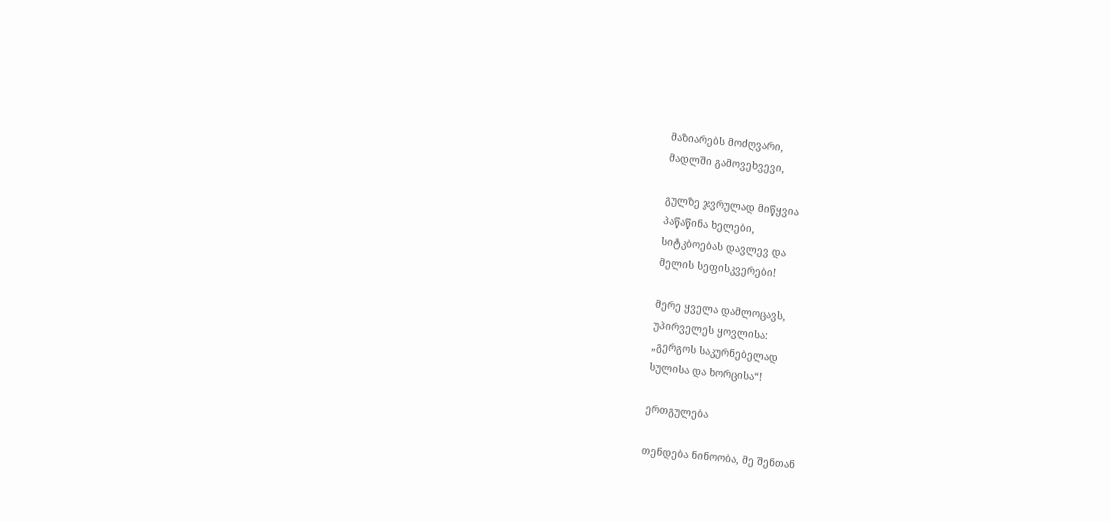მაზიარებს მოძღვარი,
მადლში გამოვეხვევი,

გულზე ჯვრულად მიწყვია
პაწაწინა ხელები,
სიტკბოებას დავლევ და
მელის სეფისკვერები!

მერე ყველა დამლოცავს,
უპირველეს ყოვლისა:
„გერგოს საკურნებელად
სულისა და ხორცისა“!

ერთგულება

თენდება ნინოობა, მე შენთან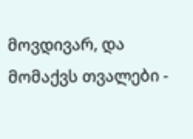მოვდივარ, და მომაქვს თვალები -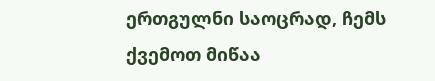ერთგულნი საოცრად, ჩემს ქვემოთ მიწაა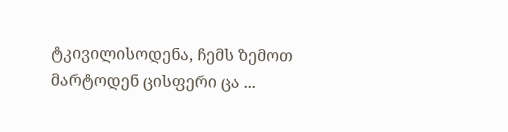ტკივილისოდენა, ჩემს ზემოთ მარტოდენ ცისფერი ცა ...